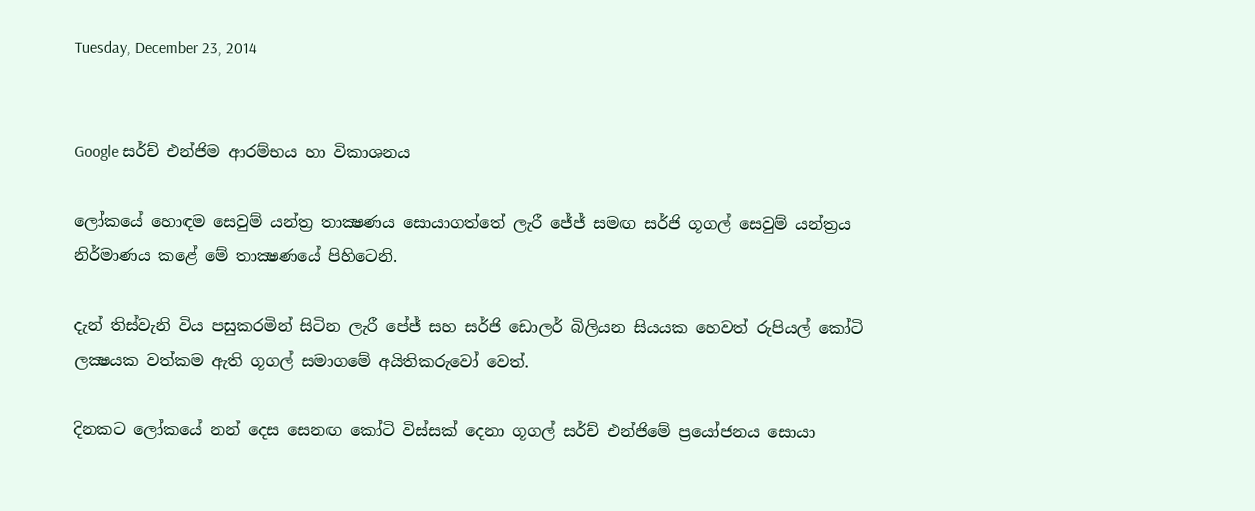Tuesday, December 23, 2014


Google සර්ච් එන්ජිම ආරම්භය හා විකාශනය

ලෝකයේ හොඳම සෙවුම් යන්ත්‍ර තාක්‍ෂණය සොයාගත්තේ ලැරී ජේජ් සමඟ සර්ජි ගූගල් සෙවුම් යන්ත්‍රය නිර්මාණය කළේ මේ තාක්‍ෂණයේ පිහිටෙනි.

දැන් තිස්වැනි විය පසුකරමින් සිටින ලැරී පේජ් සහ සර්ජි ඩොලර් බිලියන සියයක හෙවත් රුපියල් කෝටි ලක්‍ෂයක වත්කම ඇති ගූගල් සමාගමේ අයිතිකරුවෝ වෙත්.

දිනකට ලෝකයේ නන් දෙස සෙනඟ කෝටි විස්සක් දෙනා ගූගල් සර්ච් එන්ජිමේ ප්‍රයෝජනය සොයා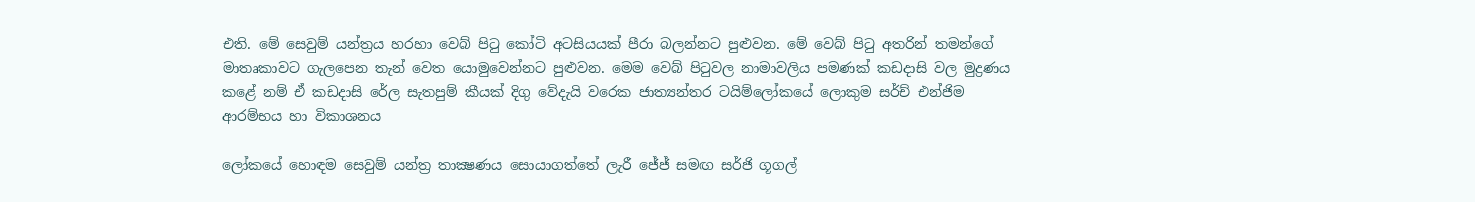එති. මේ සෙවුම් යන්ත්‍රය හරහා වෙබ් පිටු කෝටි අටසියයක් පීරා බලන්නට පුළුවන. මේ වෙබ් පිටු අතරින් තමන්ගේ මාතෘකාවට ගැලපෙන තැන් වෙත යොමුවෙන්නට පුළුවන. මෙම වෙබ් පිටුවල නාමාවලිය පමණක් කඩදාසි වල මුද්‍රණය කළේ නම් ඒ කඩදාසි රේල සැතපුම් කීයක් දිගු වේදැයි වරෙක ජාත්‍යන්තර ටයිම්ලෝකයේ ලොකුම සර්ච් එන්ජිම ආරම්භය හා විකාශනය

ලෝකයේ හොඳම සෙවුම් යන්ත්‍ර තාක්‍ෂණය සොයාගත්තේ ලැරී ජේජ් සමඟ සර්ජි ගූගල්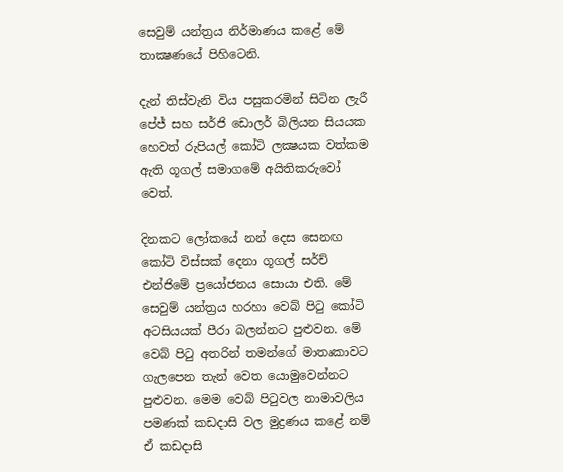සෙවුම් යන්ත්‍රය නිර්මාණය කළේ මේ තාක්‍ෂණයේ පිහිටෙනි.

දැන් තිස්වැනි විය පසුකරමින් සිටින ලැරී පේජ් සහ සර්ජි ඩොලර් බිලියන සියයක හෙවත් රුපියල් කෝටි ලක්‍ෂයක වත්කම ඇති ගූගල් සමාගමේ අයිතිකරුවෝ වෙත්.

දිනකට ලෝකයේ නන් දෙස සෙනඟ කෝටි විස්සක් දෙනා ගූගල් සර්ච් එන්ජිමේ ප්‍රයෝජනය සොයා එති. මේ සෙවුම් යන්ත්‍රය හරහා වෙබ් පිටු කෝටි අටසියයක් පීරා බලන්නට පුළුවන. මේ වෙබ් පිටු අතරින් තමන්ගේ මාතෘකාවට ගැලපෙන තැන් වෙත යොමුවෙන්නට පුළුවන. මෙම වෙබ් පිටුවල නාමාවලිය පමණක් කඩදාසි වල මුද්‍රණය කළේ නම් ඒ කඩදාසි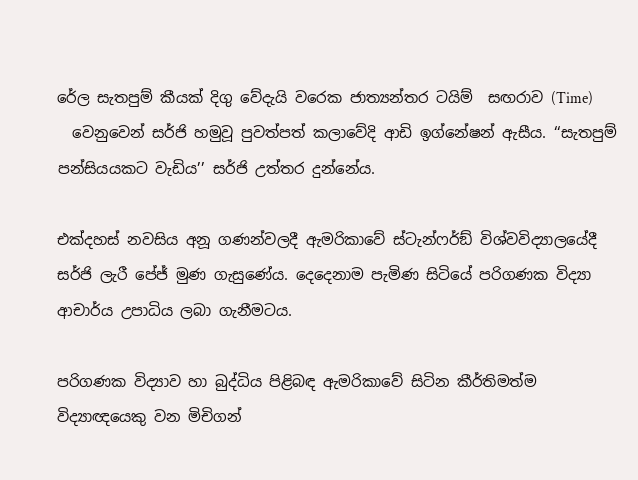රේල සැතපුම් කීයක් දිගු වේදැයි වරෙක ජාත්‍යන්තර ටයිම්  සඟරාව (Time)
  වෙනුවෙන් සර්ජි හමුවූ පුවත්පත් කලාවේදි ආඩි ඉග්නේෂන් ඇසීය. ‘‘සැතපුම් පන්සියයකට වැඩිය’’ සර්ජි උත්තර දුන්නේය.

එක්දහස් නවසිය අනූ ගණන්වලදී ඇමරිකාවේ ස්ටැන්ෆර්ඞ් විශ්වවිද්‍යාලයේදී සර්ජි ලැරී පේජ් මුණ ගැසුණේය. දෙදෙනාම පැමිණ සිටියේ පරිගණක විද්‍යා ආචාර්ය උපාධිය ලබා ගැනීමටය.

පරිගණක විද්‍යාව හා බුද්ධිය පිළිබඳ ඇමරිකාවේ සිටින කීර්තිමත්ම විද්‍යාඥයෙකු වන මිචිගන්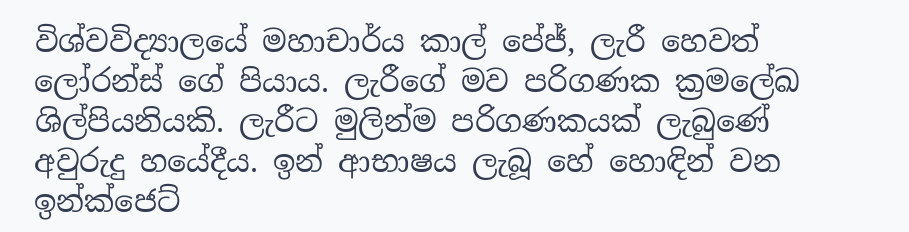විශ්වවිද්‍යාලයේ මහාචාර්ය කාල් පේජ්, ලැරී හෙවත් ලෝරන්ස් ගේ පියාය. ලැරීගේ මව පරිගණක ක්‍රමලේඛ ශිල්පියනියකි. ලැරීට මුලින්ම පරිගණකයක් ලැබුණේ අවුරුදු හයේදීය. ඉන් ආභාෂය ලැබූ හේ හොඳින් වන ඉන්ක්ජෙට්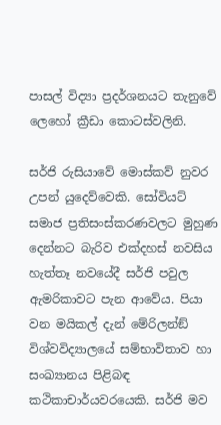පාසල් විද්‍යා ප්‍රදර්ශනයට තැනුවේ ලෙහෝ ක්‍රීඩා කොටස්වලිනි.

සර්ජි රුසියාවේ මොස්කව් නුවර උපන් යුදෙව්වෙකි. සෝවියට් සමාජ ප්‍රතිසංස්කරණවලට මුහුණ දෙන්නට බැරිව එක්දහස් නවසිය හැත්තෑ නවයේදී සර්ජි පවුල ඇමරිකාවට පැන ආවේය. පියා වන මයිකල් දැන් මේරිලන්ඞ් විශ්වවිද්‍යාලයේ සම්භාවිතාව හා සංඛ්‍යානය පිළිබඳ කථිකාචාර්යවරයෙකි. සර්ජි මව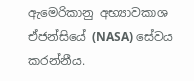ඇමෙරිකානු අභ්‍යාවකාශ ඒජන්සියේ (NASA) සේවය කරන්නීය.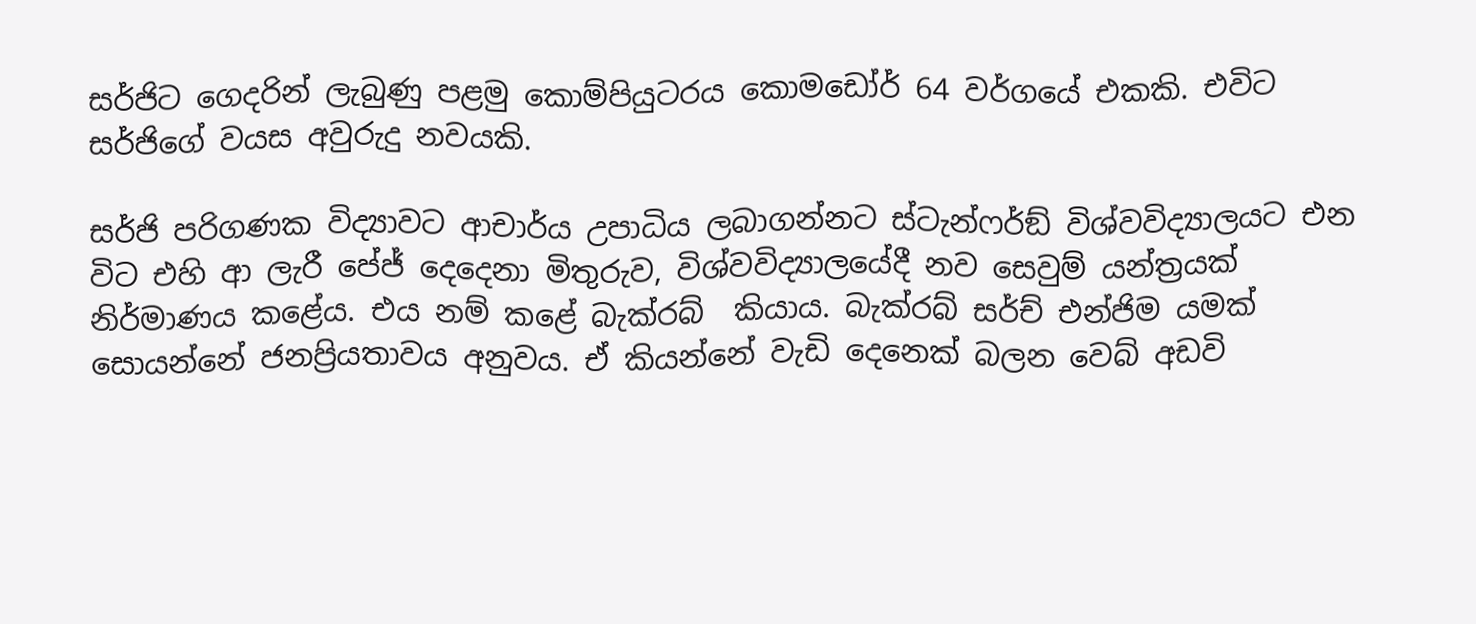සර්ජිට ගෙදරින් ලැබුණු පළමු කොම්පියුටරය කොමඩෝර් 64 වර්ගයේ එකකි. එවිට සර්ජිගේ වයස අවුරුදු නවයකි.

සර්ජි පරිගණක විද්‍යාවට ආචාර්ය උපාධිය ලබාගන්නට ස්ටැන්ෆර්ඞ් විශ්වවිද්‍යාලයට එන විට එහි ආ ලැරී පේජ් දෙදෙනා මිතුරුව, විශ්වවිද්‍යාලයේදී නව සෙවුම් යන්ත්‍රයක් නිර්මාණය කළේය. එය නම් කළේ බැක්රබ්  කියාය. බැක්රබ් සර්ච් එන්ජිම යමක් සොයන්නේ ජනප්‍රියතාවය අනුවය. ඒ කියන්නේ වැඩි දෙනෙක් බලන වෙබ් අඩවි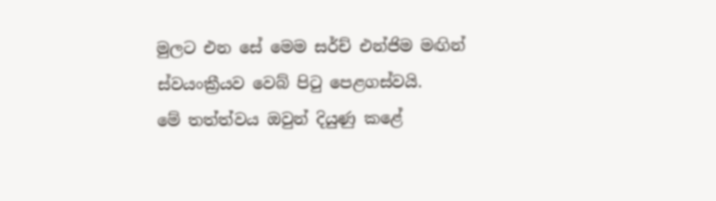මුලට එන සේ මෙම සර්ච් එන්ජිම මඟින් ස්වයංක්‍රීයව වෙබ් පිටු පෙළගස්වයි.
මේ තත්ත්වය ඔවුන් දියුණු කළේ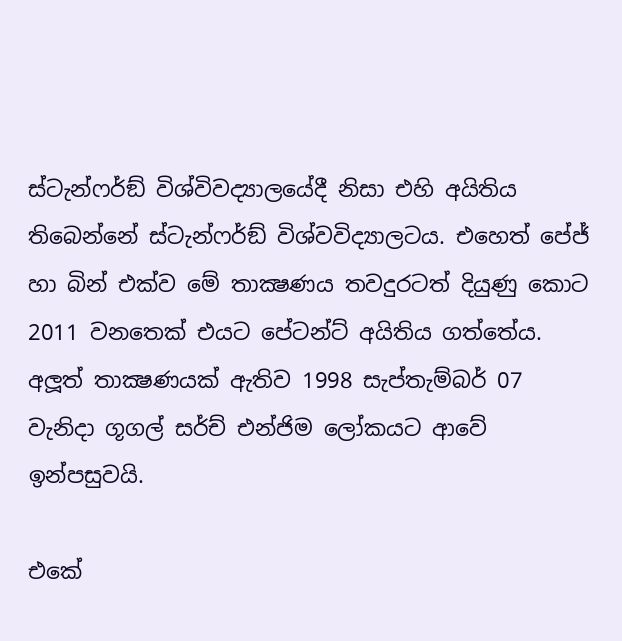ස්ටැන්ෆර්ඞ් විශ්විවද්‍යාලයේදී නිසා එහි අයිතිය තිබෙන්නේ ස්ටැන්ෆර්ඞ් විශ්වවිද්‍යාලටය. එහෙත් පේජ් හා බින් එක්ව මේ තාක්‍ෂණය තවදුරටත් දියුණු කොට 2011 වනතෙක් එයට පේටන්ට් අයිතිය ගත්තේය. අලූත් තාක්‍ෂණයක් ඇතිව 1998 සැප්තැම්බර් 07 වැනිදා ගූගල් සර්ච් එන්ජිම ලෝකයට ආවේ ඉන්පසුවයි.

එකේ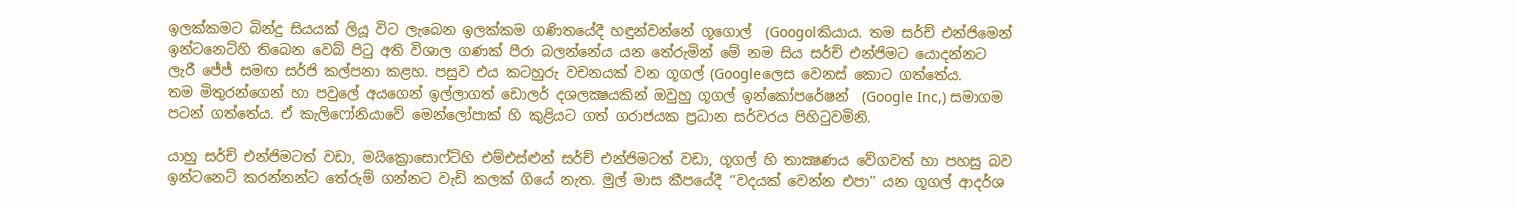ඉලක්කමට බින්දු සියයක් ලියූ විට ලැබෙන ඉලක්කම ගණිතයේදී හඳුන්වන්නේ ගූගොල්  (Googolකියාය. තම සර්ච් එන්ජිමෙන් ඉන්ටනෙට්හි තිබෙන වෙබ් පිටු අති විශාල ගණක් පීරා බලන්නේය යන තේරුමින් මේ නම සිය සර්ච් එන්ජිමට යොදන්නට ලැරී ජේජ් සමඟ සර්ජි කල්පනා කළහ. පසුව එය කටහුරු වචනයක් වන ගූගල් (Googleලෙස වෙනස් කොට ගත්තේය.
තම මිතුරන්ගෙන් හා පවුලේ අයගෙන් ඉල්ලාගත් ඩොලර් දශලක්‍ෂයකින් ඔවුහු ගූගල් ඉන්කෝපරේෂන්  (Google Inc,) සමාගම පටන් ගත්තේය. ඒ කැලිෆෝනියාවේ මෙන්ලෝපාක් හි කුළියට ගත් ගරාජයක ප්‍රධාන සර්වරය පිහිටුවමිනි.

යාහු සර්ච් එන්ජිමටත් වඩා, මයික්‍රොසොෆ්ට්හි එම්එස්ළුන් සර්ච් එන්ජිමටත් වඩා, ගූගල් හි තාක්‍ෂණය වේගවත් හා පහසු බව ඉන්ටනෙට් කරන්නන්ට තේරුම් ගන්නට වැඩි කලක් ගියේ නැත. මුල් මාස කීපයේදී ‘‘වදයක් වෙන්න එපා’’ යන ගූගල් ආදර්ශ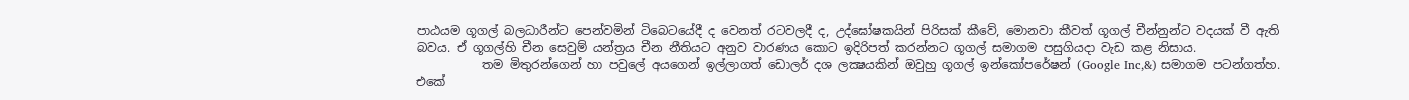පාඨයම ගූගල් බලධාරීන්ට පෙන්වමින් ටිබෙටයේදී ද වෙනත් රටවලදී ද, උද්ඝෝෂකයින් පිරිසක් කීවේ, මොනවා කීවත් ගූගල් චීන්නුන්ට වදයක් වී ඇති බවය. ඒ ගූගල්හි චීන සෙවුම් යන්ත්‍රය චීන නීතියට අනුව වාරණය කොට ඉදිරිපත් කරන්නට ගූගල් සමාගම පසුගියදා වැඩ කළ නිසාය.
           තම මිතුරන්ගෙන් හා පවුලේ අයගෙන් ඉල්ලාගත් ඩොලර් දශ ලක්‍ෂයකින් ඔවුහු ගූගල් ඉන්කෝපරේෂන් (Google Inc,&) සමාගම පටන්ගත්හ. එකේ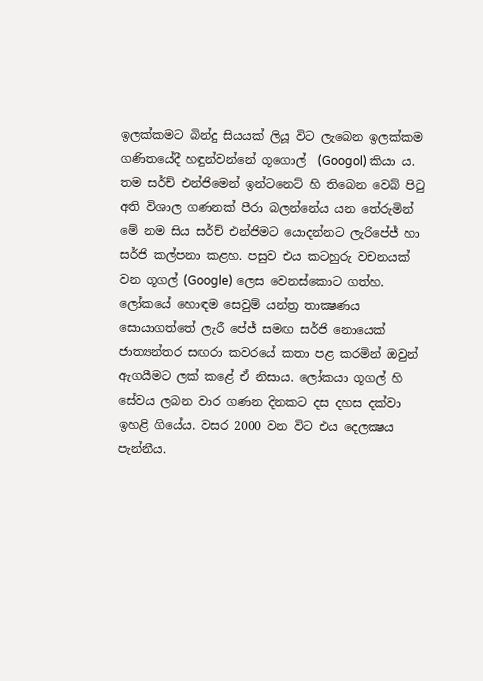ඉලක්කමට බින්දු සියයක් ලියූ විට ලැබෙන ඉලක්කම ගණිතයේදී හඳුන්වන්නේ ගූගොල්  (Googol) කියා ය. තම සර්ච් එන්ජිමෙන් ඉන්ටනෙට් හි තිබෙන වෙබ් පිටු අති විශාල ගණනක් පීරා බලන්නේය යන තේරුමින් මේ නම සිය සර්ච් එන්ජිමට යොදන්නට ලැරිපේජ් හා සර්ජි කල්පනා කළහ. පසුව එය කටහුරු වචනයක් වන ගූගල් (Google) ලෙස වෙනස්කොට ගත්හ.
ලෝකයේ හොඳම සෙවුම් යන්ත්‍ර තාක්‍ෂණය සොයාගත්තේ ලැරී පේජ් සමඟ සර්ජි නොයෙක් ජාත්‍යන්තර සඟරා කවරයේ කතා පළ කරමින් ඔවුන් ඇගයීමට ලක් කළේ ඒ නිසාය. ලෝකයා ගූගල් හි සේවය ලබන වාර ගණන දිනකට දස දහස දක්වා ඉහළි ගියේය. වසර 2000 වන විට එය දෙලක්‍ෂය පැන්නීය.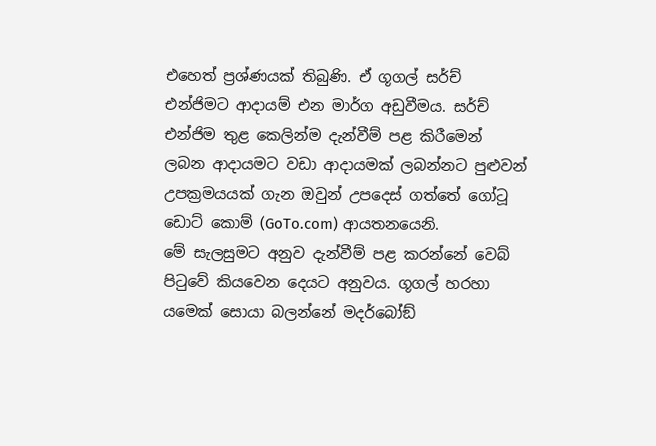එහෙත් ප්‍රශ්ණයක් තිබුණි. ඒ ගූගල් සර්ච් එන්ජිමට ආදායම් එන මාර්ග අඩුවීමය. සර්ච් එන්ජිම තුළ කෙලින්ම දැන්වීම් පළ කිරීමෙන් ලබන ආදායමට වඩා ආදායමක් ලබන්නට පුළුවන් උපක්‍රමයයක් ගැන ඔවුන් උපදෙස් ගත්තේ ගෝටූ ඩොට් කොම් (GoTo.com) ආයතනයෙනි.
මේ සැලසුමට අනුව දැන්වීම් පළ කරන්නේ වෙබ් පිටුවේ කියවෙන දෙයට අනුවය. ගූගල් හරහා යමෙක් සොයා බලන්නේ මදර්බෝඞ්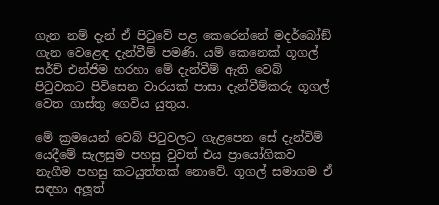ගැන නම් දැන් ඒ පිටුවේ පළ කෙරෙන්නේ මදර්බෝඞ් ගැන වෙළෙඳ දැන්වීම් පමණි. යම් කෙනෙක් ගූගල් සර්ච් එන්ජිම හරහා මේ දැන්වීම් ඇති වෙබ් පිටුවකට පිවිසෙන වාරයක් පාසා දැන්වීම්කරු ගූගල් වෙත ගාස්තු ගෙවිය යුතුය.

මේ ක්‍රමයෙන් වෙබ් පිටුවලට ගැළපෙන සේ දැන්විම් යෙදීමේ සැලසුම පහසු වුවත් එය ප්‍රායෝගිකව නැගීම පහසු කටයුත්තක් නොවේ. ගූගල් සමාගම ඒ සඳහා අලූත්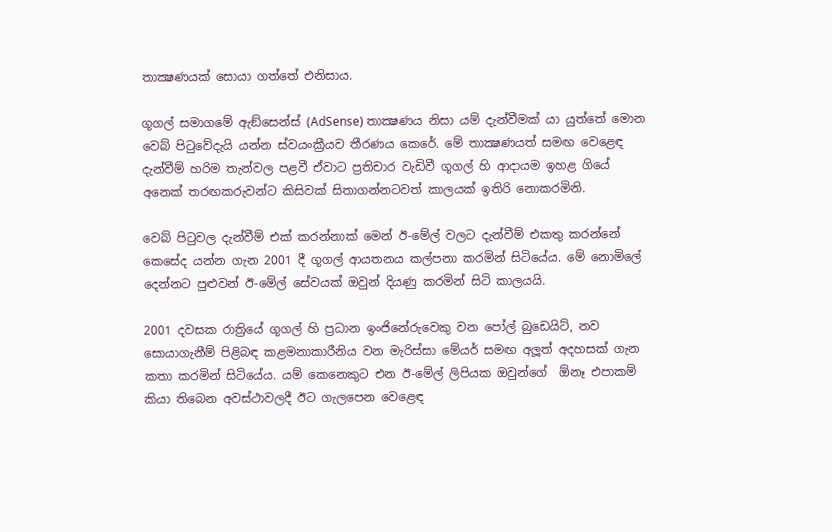තාක්‍ෂණයක් සොයා ගත්තේ එනිසාය.

ගූගල් සමාගමේ ඇඞ්සෙන්ස් (AdSense) තාක්‍ෂණය නිසා යම් දැන්වීමක් යා යුත්තේ මොන වෙබ් පිටුවේදැයි යන්න ස්වයංක්‍රීයව තීරණය කෙරේ. මේ තාක්‍ෂණයත් සමඟ වෙළෙඳ දැන්වීම් හරිම තැන්වල පළවී ඒවාට ප්‍රතිචාර වැඩිවී ගූගල් හි ආදායම ඉහළ ගියේ අනෙක් තරඟකරුවන්ට කිසිවක් සිතාගන්නටවත් කාලයක් ඉතිරි නොකරමිනි.

වෙබ් පිටුවල දැන්වීම් එක් කරන්නාක් මෙන් ඊ-මේල් වලට දැන්වීම් එකතු කරන්නේ කෙසේද යන්න ගැන 2001 දී ගූගල් ආයතනය කල්පනා කරමින් සිටියේය. මේ නොමිලේ දෙන්නට පුළුවන් ඊ-මේල් සේවයක් ඔවුන් දියණු කරමින් සිටි කාලයයි.

2001 දවසක රාත්‍රියේ ගූගල් හි ප්‍රධාන ඉංජිනේරුවෙකු වන පෝල් බුඩෙයිට්, නව සොයාගැනීම් පිළිබඳ කළමනාකාරීනිය වන මැරිස්සා මේයර් සමඟ අලූත් අදහසක් ගැන කතා කරමින් සිටියේය. යම් කෙනෙකුට එන ඊ-මේල් ලිපියක ඔවුන්ගේ  ඕනෑ එපාකම් කියා තිබෙන අවස්ථාවලදී ඊට ගැලපෙන වෙළෙඳ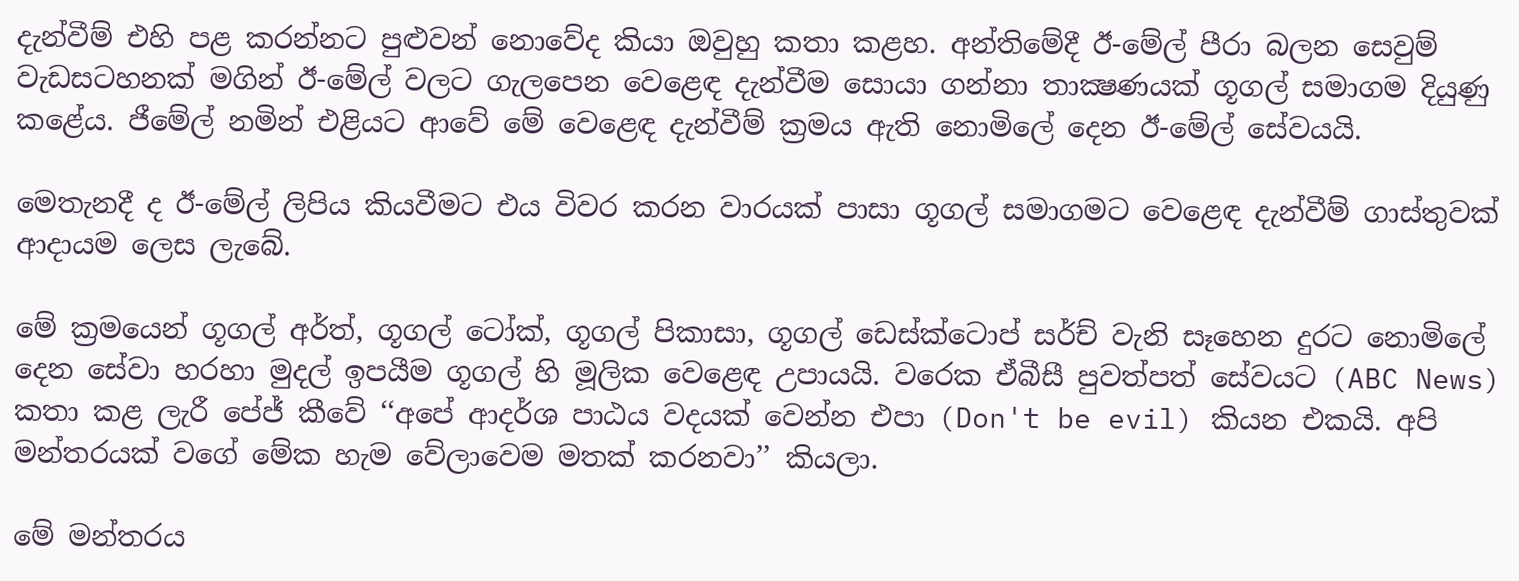දැන්වීම් එහි පළ කරන්නට පුළුවන් නොවේද කියා ඔවුහු කතා කළහ. අන්තිමේදී ඊ-මේල් පීරා බලන සෙවුම් වැඩසටහනක් මගින් ඊ-මේල් වලට ගැලපෙන වෙළෙඳ දැන්වීම සොයා ගන්නා තාක්‍ෂණයක් ගූගල් සමාගම දියුණු කළේය. ජීමේල් නමින් එළියට ආවේ මේ වෙළෙඳ දැන්වීම් ක්‍රමය ඇති නොමිලේ දෙන ඊ-මේල් සේවයයි.

මෙතැනදී ද ඊ-මේල් ලිපිය කියවීමට එය විවර කරන වාරයක් පාසා ගූගල් සමාගමට වෙළෙඳ දැන්වීම් ගාස්තුවක් ආදායම ලෙස ලැබේ.

මේ ක්‍රමයෙන් ගූගල් අර්ත්, ගූගල් ටෝක්, ගූගල් පිකාසා, ගූගල් ඩෙස්ක්ටොප් සර්ච් වැනි සෑහෙන දුරට නොමිලේ දෙන සේවා හරහා මුදල් ඉපයීම ගූගල් හි මූලික වෙළෙඳ උපායයි. වරෙක ඒබීසී පුවත්පත් සේවයට (ABC News) කතා කළ ලැරී පේජ් කීවේ ‘‘අපේ ආදර්ශ පාඨය වදයක් වෙන්න එපා (Don't be evil) කියන එකයි. අපි මන්තරයක් වගේ මේක හැම වේලාවෙම මතක් කරනවා’’ කියලා.

මේ මන්තරය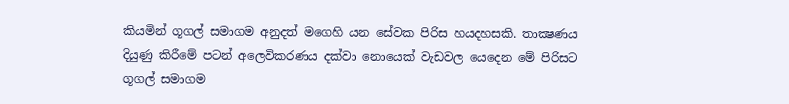කියමින් ගූගල් සමාගම අනුදත් මගෙහි යන සේවක පිරිස හයදහසකි. තාක්‍ෂණය දියුණු කිරීමේ පටන් අලෙවිකරණය දක්වා නොයෙක් වැඩවල යෙදෙන මේ පිරිසට ගූගල් සමාගම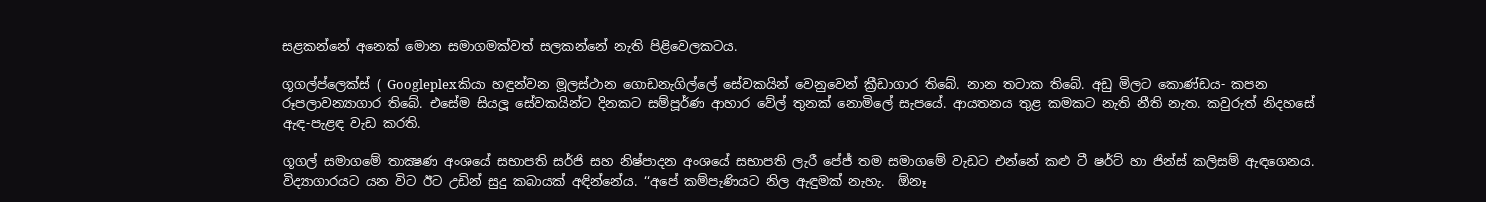සළකන්නේ අනෙක් මොන සමාගමක්වත් සලකන්නේ නැති පිළිවෙලකටය.

ගූගල්ප්ලෙක්ස් ( Googleplexකියා හඳුන්වන මූලස්ථාන ගොඩනැගිල්ලේ සේවකයින් වෙනුවෙන් ක්‍රීඩාගාර තිබේ. නාන තටාක තිබේ. අඩු මිලට කොණ්ඩය- කපන රූපලාවන්‍යාගාර තිබේ. එසේම සියලූ සේවකයින්ට දිනකට සම්පූර්ණ ආහාර වේල් තුනක් නොමිලේ සැපයේ. ආයතනය තුළ කමකට නැති නීති නැත. කවුරුත් නිදහසේ ඇඳ-පැළඳ වැඩ කරති.

ගූගල් සමාගමේ තාක්‍ෂණ අංශයේ සභාපති සර්ජි සහ නිෂ්පාදන අංශයේ සභාපති ලැරී පේජ් තම සමාගමේ වැඩට එන්නේ කළු ටී ෂර්ට් හා ජින්ස් කලිසම් ඇඳගෙනය. විද්‍යාගාරයට යන විට ඊට උඩින් සුදු කබායක් අඳින්නේය. ‘‘අපේ කම්පැණියට නිල ඇඳුමක් නැහැ.  ඕනෑ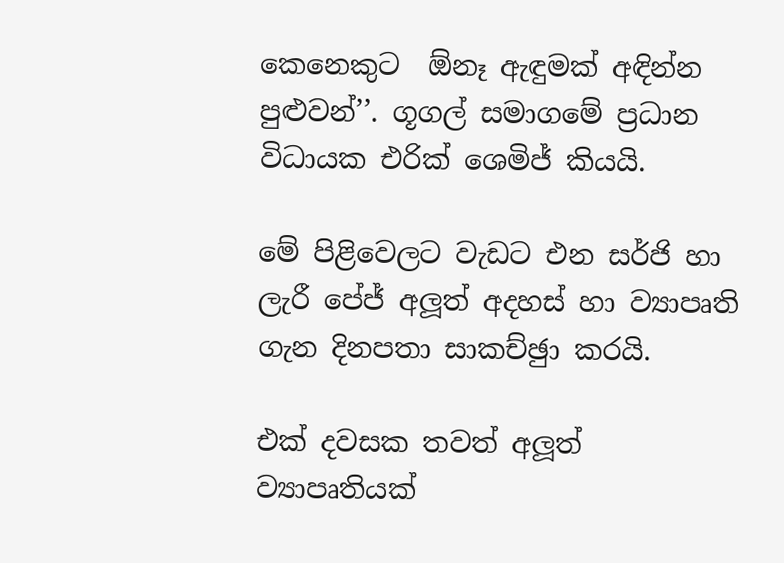කෙනෙකුට  ඕනෑ ඇඳුමක් අඳින්න පුළුවන්’’. ගූගල් සමාගමේ ප්‍රධාන විධායක එරික් ශෙමිජ් කියයි.

මේ පිළිවෙලට වැඩට එන සර්ජි හා ලැරී පේජ් අලූත් අදහස් හා ව්‍යාපෘති ගැන දිනපතා සාකච්ඡුා කරයි.

එක් දවසක තවත් අලූත් ව්‍යාපෘතියක්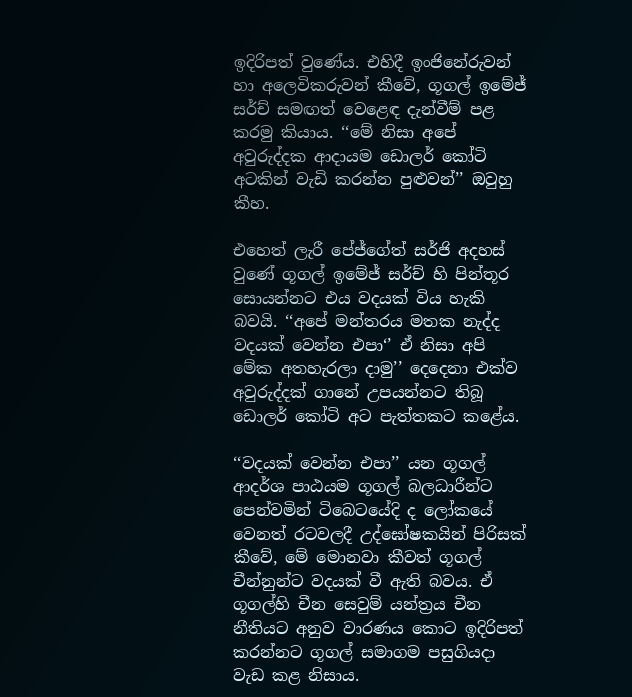ඉදිරිපත් වුණේය. එහිදී ඉංජිනේරුවන් හා අලෙවිකරුවන් කීවේ, ගූගල් ඉමේජ් සර්ච් සමඟත් වෙළෙඳ දැන්වීම් පළ කරමු කියාය. ‘‘මේ නිසා අපේ අවුරුද්දක ආදායම ඩොලර් කෝටි අටකින් වැඩි කරන්න පුළුවන්’’ ඔවුහු කීහ.

එහෙත් ලැරී පේජ්ගේත් සර්ජි අදහස් වුණේ ගූගල් ඉමේජ් සර්ච් හි පින්තූර සොයන්නට එය වදයක් විය හැකි බවයි. ‘‘අපේ මන්තරය මතක නැද්ද වදයක් වෙන්න එපා‘’ ඒ නිසා අපි මේක අතහැරලා දාමු’’ දෙදෙනා එක්ව අවුරුද්දක් ගානේ උපයන්නට තිබූ ඩොලර් කෝටි අට පැත්තකට කළේය.

‘‘වදයක් වෙන්න එපා’’ යන ගූගල් ආදර්ශ පාඨයම ගූගල් බලධාරීන්ට පෙන්වමින් ටිබෙටයේදි ද ලෝකයේ වෙනත් රටවලදී උද්ඝෝෂකයින් පිරිසක් කීවේ, මේ මොනවා කීවත් ගූගල් චීන්නුන්ට වදයක් වී ඇති බවය. ඒ ගූගල්හි චීන සෙවුම් යන්ත්‍රය චීන නීතියට අනුව වාරණය කොට ඉදිරිපත් කරන්නට ගූගල් සමාගම පසුගියදා වැඩ කළ නිසාය.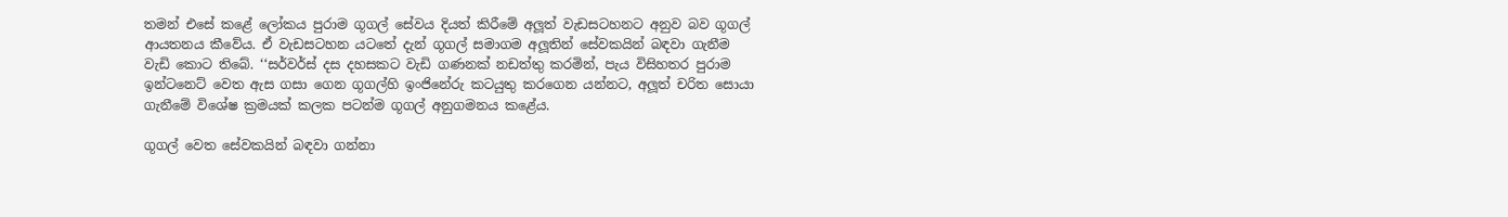තමන් එසේ කළේ ලෝකය පුරාම ගූගල් සේවය දියත් කිරීමේ අලූත් වැඩසටහනට අනුව බව ගූගල් ආයතනය කීවේය. ඒ වැඩසටහන යටතේ දැන් ගූගල් සමාගම අලූතින් සේවකයින් බඳවා ගැනීම වැඩි කොට තිබේ. ‘‘සර්වර්ස් දස දහසකට වැඩි ගණනක් නඩත්තු කරමින්, පැය විසිහතර පුරාම ඉන්ටනෙට් වෙත ඇස ගසා ගෙන ගූගල්හි ඉංජිනේරු කටයුතු කරගෙන යන්නට, අලූත් චරිත සොයා ගැනීමේ විශේෂ ක්‍රමයක් කලක පටන්ම ගූගල් අනුගමනය කළේය.

ගූගල් වෙත සේවකයින් බඳවා ගන්නා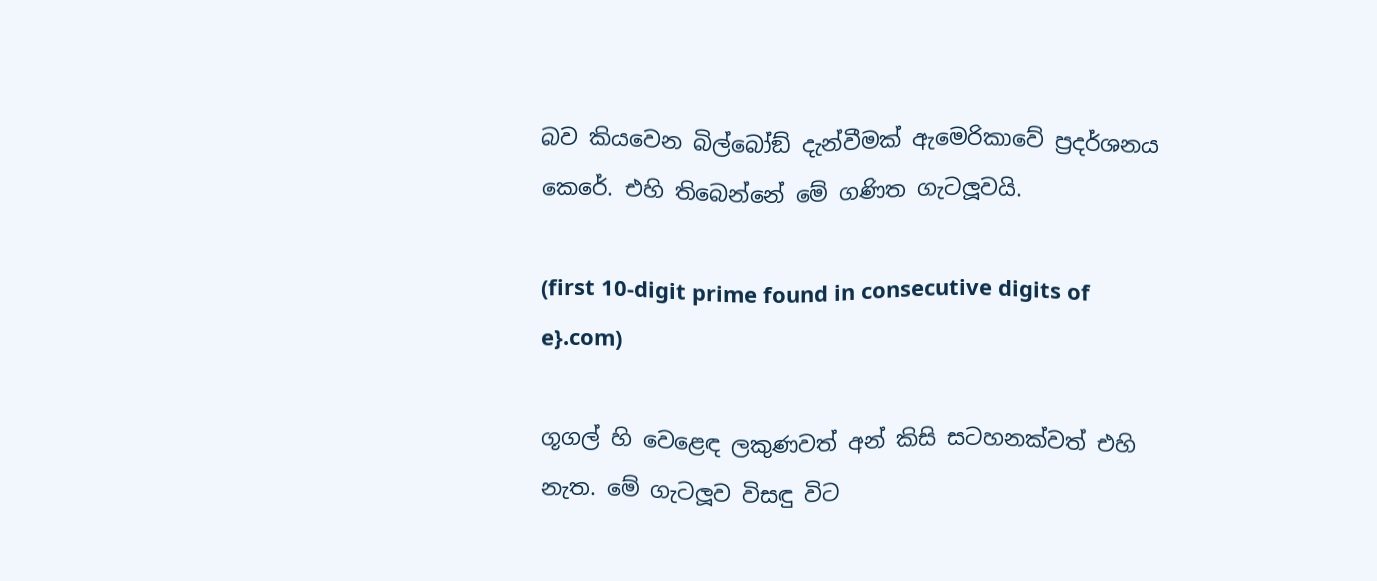බව කියවෙන බිල්බෝඞ් දැන්වීමක් ඇමෙරිකාවේ ප්‍රදර්ශනය කෙරේ. එහි තිබෙන්නේ මේ ගණිත ගැටලූවයි.

(first 10-digit prime found in consecutive digits of e}.com)

ගූගල් හි වෙළෙඳ ලකුණවත් අන් කිසි සටහනක්වත් එහි නැත. මේ ගැටලූව විසඳු විට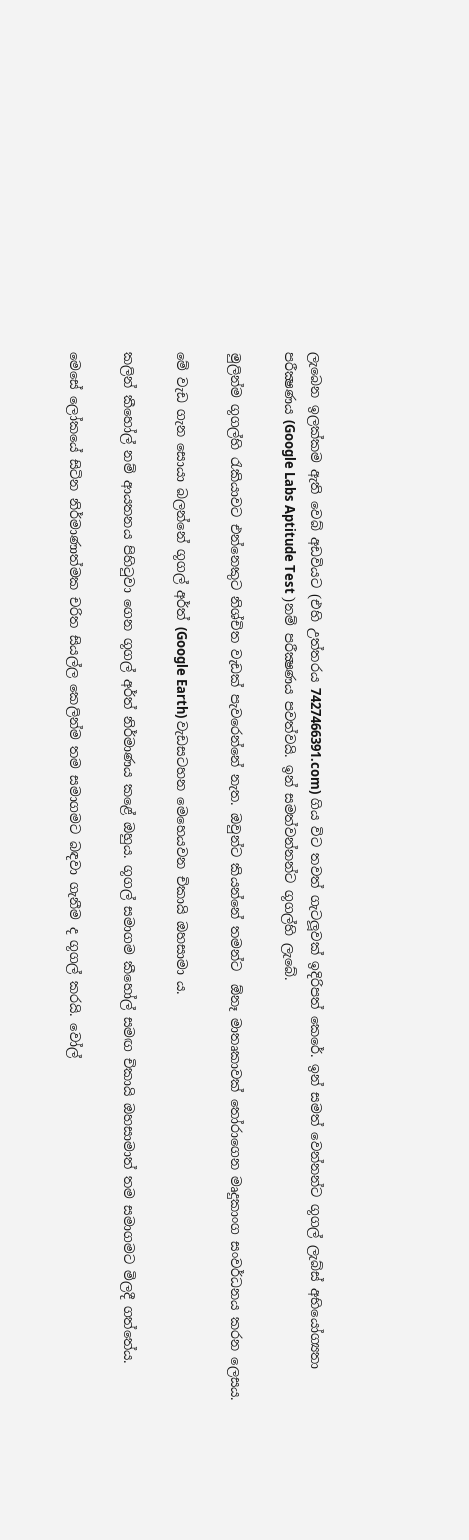ලැබෙන ඉලක්කම ඇති වෙබ් අඩවියට (එහි උත්තරය 7427466391.com) ගිය විට තවත් ගැටලූවක් ඉදිරිපත් කෙරේ. ඉන් සමත් වෙන්නන්ට ගූගල් ලැබ්ස් අභියෝග්‍යතා පරීක්‍ෂණය (Google Labs Aptitude Test )නම් පරීක්‍ෂණය පවත්වයි. ඉන් සමත්වන්නන්ට ගූගල්හි ලැබේ.

මුලින්ම ගූගල්හි රැකියාවට එන්නෙකුට නිශ්චිත වැඩක් පැවරෙන්නේ නැත. ඔවුන්ට කියන්නේ තමන්ට  ඕනෑ මාතෘකාවක් තෝරාගෙන මෘදුකාංග සංවර්ධනය කරන ලෙසය.

මේ වැඩ ගැන සොයා බලන්නේ ගූගල් අර්ත් (Google Earth) වැඩසටහන මෙහෙයවන චිකායි ඔහසාමා ය.

කලින් කීහෝල් නම් ආයතනය පිහිටුවා ගෙන ගූගල් අර්ත් නිර්මාණය කළේ ඔහුය. ගූගල් සමාගම කීහෝල් සමඟ චිකායි ඔහසාමාත් තම සමාගමට මිලදී ගත්තේය.

මෙසේ ලෝකයේ සිටින නිර්මාණාත්මක චරිත සියල්ල කෙලින්ම තම සමාගමට බඳවා ගැනීම ද ගූගල් කරයි. වෝල්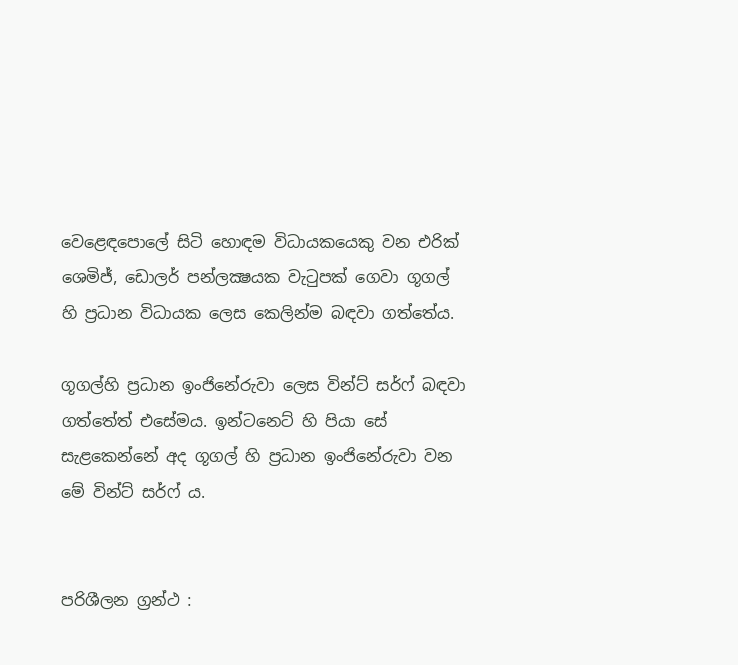වෙළෙඳපොලේ සිටි හොඳම විධායකයෙකු වන එරික් ශෙමිජ්, ඩොලර් පන්ලක්‍ෂයක වැටුපක් ගෙවා ගූගල් හි ප්‍රධාන විධායක ලෙස කෙලින්ම බඳවා ගත්තේය.

ගූගල්හි ප්‍රධාන ඉංජිනේරුවා ලෙස වින්ට් සර්ෆ් බඳවා ගත්තේත් එසේමය. ඉන්ටනෙට් හි පියා සේ සැළකෙන්නේ අද ගූගල් හි ප්‍රධාන ඉංජිනේරුවා වන මේ වින්ට් සර්ෆ් ය.


පරිශීලන ග්‍රන්ථ :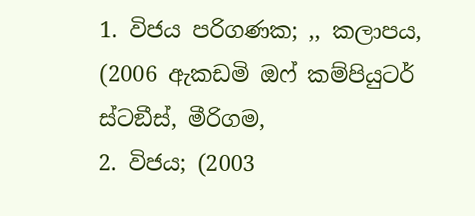1. විජය පරිගණක; ,, කලාපය, (2006 ඇකඩමි ඔෆ් කම්පියුටර් ස්ටඞීස්, මීරිගම,
2. විජය; (2003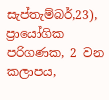සැප්තැම්බර්,23), ප්‍රායෝගික පරිගණක, 2 වන කලාපය,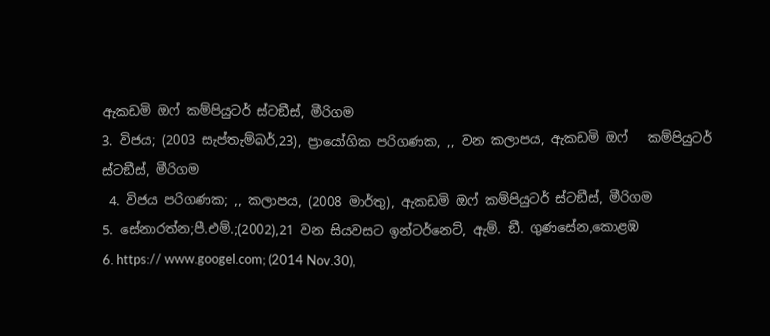ඇකඩමි ඔෆ් කම්පියුටර් ස්ටඞීස්, මීරිගම
3. විජය; (2003 සැප්තැම්බර්,23), ප්‍රායෝගික පරිගණක, ,, වන කලාපය, ඇකඩමි ඔෆ්   කම්පියුටර් ස්ටඞීස්, මීරිගම
 4. විජය පරිගණක; ,, කලාපය, (2008 මාර්තු), ඇකඩමි ඔෆ් කම්පියුටර් ස්ටඞීස්, මීරිගම
5. සේනාරත්න;පී.එම්.;(2002),21 වන සියවසට ඉන්ටර්නෙට්, ඇම්. ඞී. ගුණසේන,කොළඹ
6. https:// www.googel.com; (2014 Nov.30),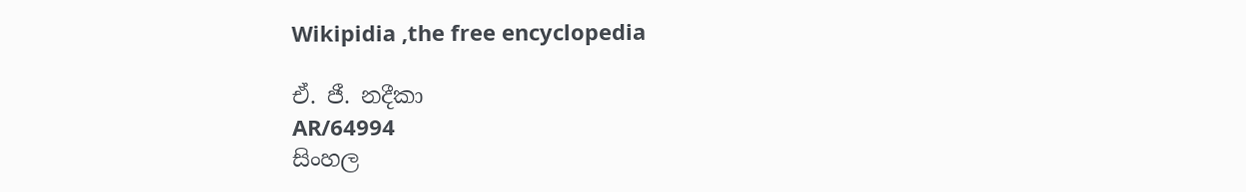Wikipidia ,the free encyclopedia

ඒ. ජී. නදීකා
AR/64994
සිංහල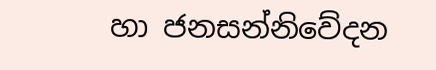හා ජනසන්නිවේදන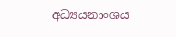අධ්‍යයනාංශය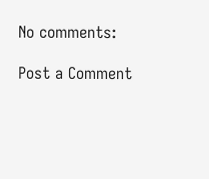No comments:

Post a Comment